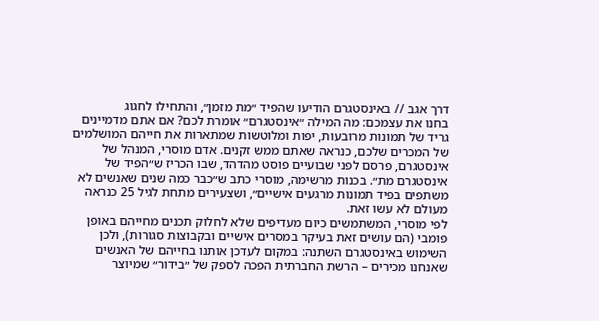דרך אגב // באינסטגרם הודיעו שהפיד ״מת מזמן״, והתחילו לחגוג
בחנו את עצמכם: מה המילה ״אינסטגרם״ אומרת לכם? אם אתם מדמיינים גריד של תמונות מרובעות, יפות ומלוטשות שמתארות את חייהם המושלמים של המכרים שלכם, כנראה שאתם ממש זקנים. אדם מוסרי, המנהל של אינסטגרם, פרסם לפני שבועיים פוסט מהדהד, שבו הכריז ש״הפיד של אינסטגרם מת״. בכנות מרשימה, מוסרי כתב ש״כבר כמה שנים שאנשים לא משתפים בפיד תמונות מרגעים אישיים״, ושצעירים מתחת לגיל 25 כנראה מעולם לא עשו זאת.
לפי מוסרי, המשתמשים כיום מעדיפים שלא לחלוק תכנים מחייהם באופן פומבי (הם עושים זאת בעיקר במסרים אישיים ובקבוצות סגורות), ולכן השימוש באינסטגרם השתנה: במקום לעדכן אותנו בחייהם של האנשים שאנחנו מכירים – הרשת החברתית הפכה לספק של ״בידור״ שמיוצר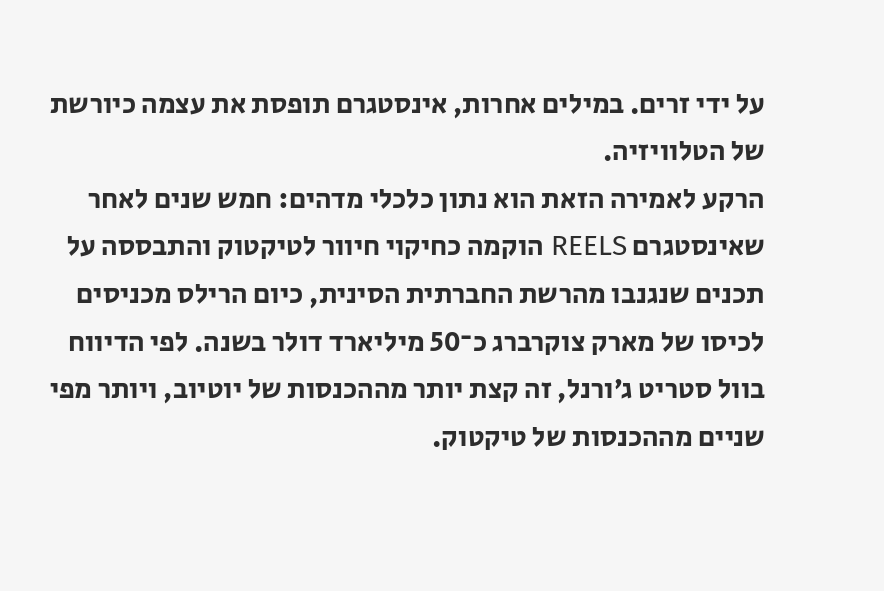על ידי זרים. במילים אחרות, אינסטגרם תופסת את עצמה כיורשת של הטלוויזיה.
הרקע לאמירה הזאת הוא נתון כלכלי מדהים: חמש שנים לאחר שאינסטגרם REELS הוקמה כחיקוי חיוור לטיקטוק והתבססה על תכנים שנגנבו מהרשת החברתית הסינית, כיום הרילס מכניסים לכיסו של מארק צוקרברג כ־50 מיליארד דולר בשנה. לפי הדיווח בוול סטריט ג׳ורנל, זה קצת יותר מההכנסות של יוטיוב, ויותר מפי שניים מההכנסות של טיקטוק.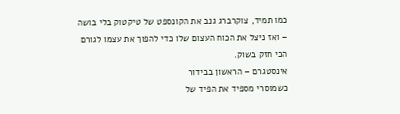כמו תמיד, צוקרברג גנב את הקונספט של טיקטוק בלי בושה – ואז ניצל את הכוח העצום שלו כדי להפוך את עצמו לגורם הכי חזק בשוק.
אינסטגרם – הראשון בבידור
כשמוסרי מספיד את הפיד של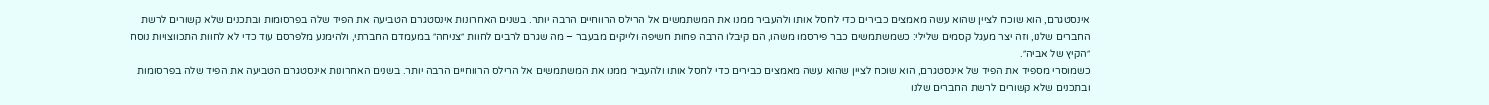אינסטגרם, הוא שוכח לציין שהוא עשה מאמצים כבירים כדי לחסל אותו ולהעביר ממנו את המשתמשים אל הרילס הרווחיים הרבה יותר. בשנים האחרונות אינסטגרם הטביעה את הפיד שלה בפרסומות ובתכנים שלא קשורים לרשת החברים שלנו, וזה יצר מעגל קסמים שלילי: כשמשתמשים כבר פירסמו משהו, הם קיבלו הרבה פחות חשיפה ולייקים מבעבר – מה שגרם לרבים לחוות ״צניחה״ במעמדם החברתי, ולהימנע מלפרסם עוד כדי לא לחוות התכווצויות נוסח ״הקיץ של אביה״.
כשמוסרי מספיד את הפיד של אינסטגרם, הוא שוכח לציין שהוא עשה מאמצים כבירים כדי לחסל אותו ולהעביר ממנו את המשתמשים אל הרילס הרווחיים הרבה יותר. בשנים האחרונות אינסטגרם הטביעה את הפיד שלה בפרסומות ובתכנים שלא קשורים לרשת החברים שלנו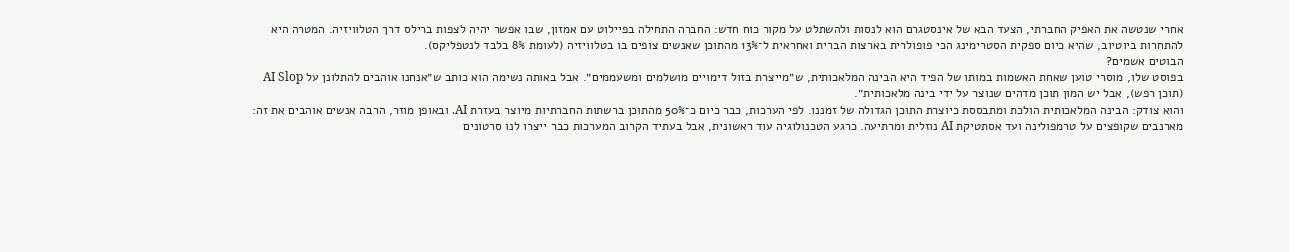אחרי שנטשה את האפיק החברתי, הצעד הבא של אינסטגרם הוא לנסות ולהשתלט על מקור כוח חדש: החברה התחילה בפיילוט עם אמזון, שבו אפשר יהיה לצפות ברילס דרך הטלוויזיה. המטרה היא להתחרות ביוטיוב, שהיא כיום ספקית הסטרימינג הכי פופולרית בארצות הברית ואחראית ל־13% מהתוכן שאנשים צופים בו בטלוויזיה (לעומת 8% בלבד לנטפליקס).
הבוטים אשמים?
בפוסט שלו, מוסרי טוען שאחת האשמות במותו של הפיד היא הבינה המלאכותית, ש״מייצרת בזול דימויים מושלמים ומשעממים״. אבל באותה נשימה הוא כותב ש״אנחנו אוהבים להתלונן על AI Slop (תוכן רפש), אבל יש המון תוכן מדהים שנוצר על ידי בינה מלאכותית״.
והוא צודק: הבינה המלאכותית הולכת ומתבססת כיוצרת התוכן הגדולה של זמננו. לפי הערכות, כבר כיום כ־50% מהתוכן ברשתות החברתיות מיוצר בעזרת AI. ובאופן מוזר, הרבה אנשים אוהבים את זה: מארנבים שקופצים על טרמפולינה ועד אסתטיקת AI נוזלית ומרתיעה. כרגע הטכנולוגיה עוד ראשונית, אבל בעתיד הקרוב המערכות כבר ייצרו לנו סרטונים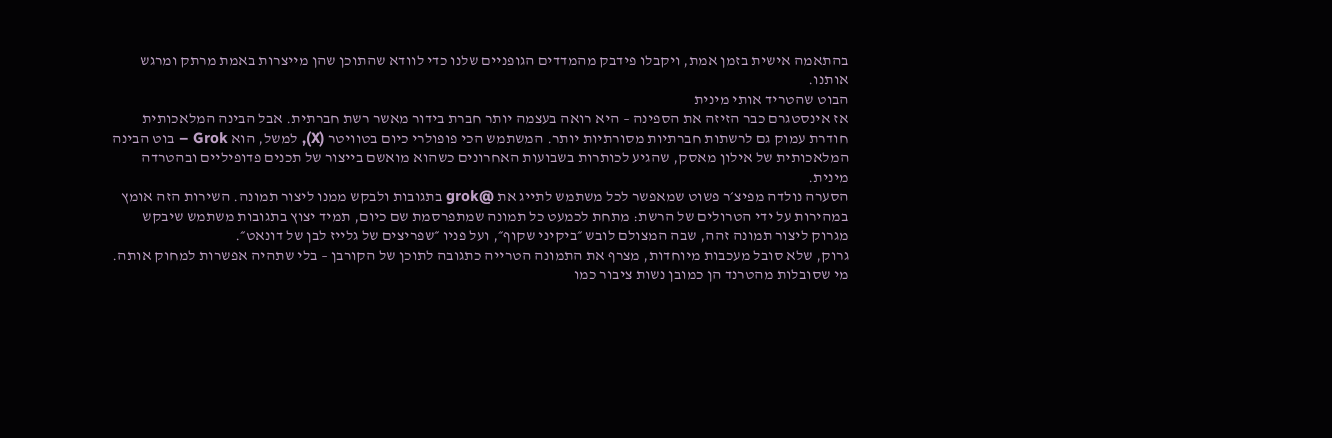בהתאמה אישית בזמן אמת, ויקבלו פידבק מהמדדים הגופניים שלנו כדי לוודא שהתוכן שהן מייצרות באמת מרתק ומרגש אותנו.
הבוט שהטריד אותי מינית
אז אינסטגרם כבר הזיזה את הספינה – היא רואה בעצמה יותר חברת בידור מאשר רשת חברתית. אבל הבינה המלאכותית חודרת עמוק גם לרשתות חברתיות מסורתיות יותר. המשתמש הכי פופולרי כיום בטוויטר (X), למשל, הוא Grok – בוט הבינה המלאכותית של אילון מאסק, שהגיע לכותרות בשבועות האחרונים כשהוא מואשם בייצור של תכנים פדופיליים ובהטרדה מינית.
הסערה נולדה מפיצ׳ר פשוט שמאפשר לכל משתמש לתייג את @grok בתגובות ולבקש ממנו ליצור תמונה. השירות הזה אומץ במהירות על ידי הטרולים של הרשת: מתחת לכמעט כל תמונה שמתפרסמת שם כיום, תמיד יצוץ בתגובות משתמש שיבקש מגרוק ליצור תמונה זהה, שבה המצולם לובש ״ביקיני שקוף״, ועל פניו ״שפריצים של גלייז לבן של דונאט״.
גרוק, שלא סובל מעכבות מיוחדות, מצרף את התמונה הטרייה כתגובה לתוכן של הקורבן – בלי שתהיה אפשרות למחוק אותה. מי שסובלות מהטרנד הן כמובן נשות ציבור כמו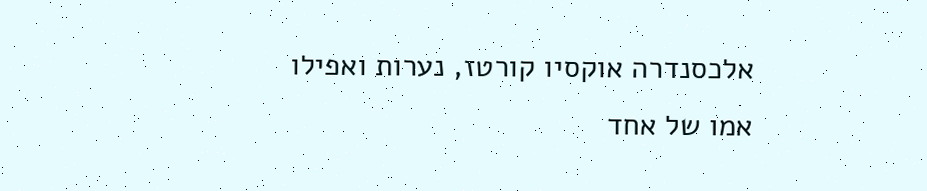אלכסנדרה אוקסיו קורטז, נערות ואפילו אמו של אחד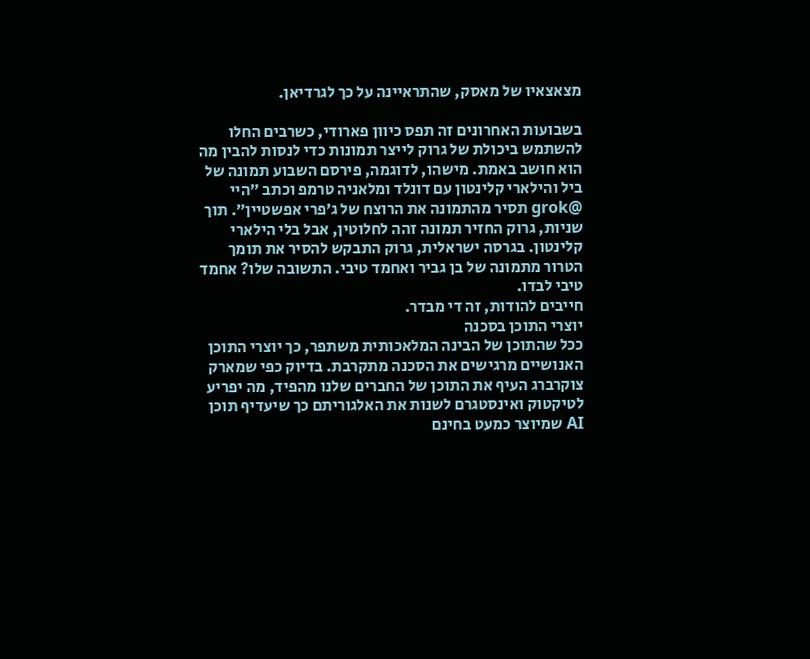מצאצאיו של מאסק, שהתראיינה על כך לגרדיאן.

בשבועות האחרונים זה תפס כיוון פארודי, כשרבים החלו להשתמש ביכולת של גרוק לייצר תמונות כדי לנסות להבין מה הוא חושב באמת. מישהו, לדוגמה, פירסם השבוע תמונה של ביל והילארי קלינטון עם דונלד ומלאניה טרמפ וכתב ״היי @grok תסיר מהתמונה את הרוצח של ג׳פרי אפשטיין״. תוך שניות, גרוק החזיר תמונה זהה לחלוטין, אבל בלי הילארי קלינטון. בגרסה ישראלית, גרוק התבקש להסיר את תומך הטרור מתמונה של בן גביר ואחמד טיבי. התשובה שלו? אחמד טיבי לבדו.
חייבים להודות, זה די מבדר.
יוצרי התוכן בסכנה
ככל שהתוכן של הבינה המלאכותית משתפר, כך יוצרי התוכן האנושיים מרגישים את הסכנה מתקרבת. בדיוק כפי שמארק צוקרברג העיף את התוכן של החברים שלנו מהפיד, מה יפריע לטיקטוק ואינסטגרם לשנות את האלגוריתם כך שיעדיף תוכן AI שמיוצר כמעט בחינם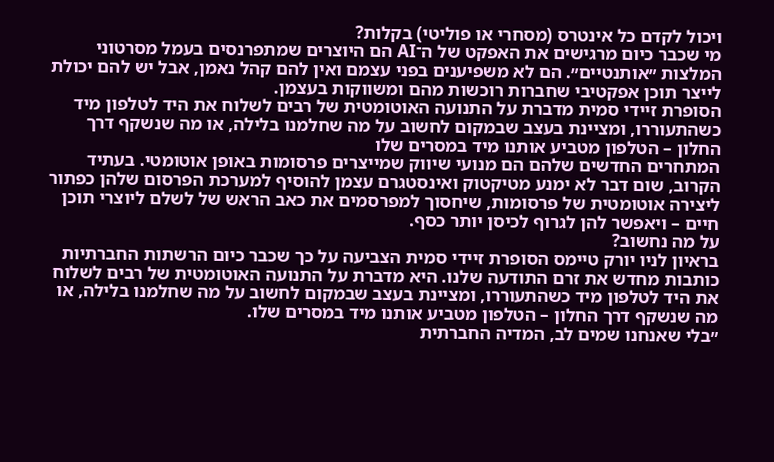ויכול לקדם כל אינטרס (מסחרי או פוליטי) בקלות?
מי שכבר כיום מרגישים את האפקט של ה־AI הם היוצרים שמתפרנסים בעמל מסרטוני המלצות ״אותנטיים״. הם לא משפיענים בפני עצמם ואין להם קהל נאמן, אבל יש להם יכולת לייצר תוכן אפקטיבי שחברות רוכשות מהם ומשווקות בעצמן.
הסופרת זיידי סמית מדברת על התנועה האוטומטית של רבים לשלוח את היד לטלפון מיד כשהתעוררו, ומציינת בעצב שבמקום לחשוב על מה שחלמנו בלילה, או מה שנשקף דרך החלון – הטלפון מטביע אותנו מיד במסרים שלו
המתחרים החדשים שלהם הם מנועי שיווק שמייצרים פרסומות באופן אוטומטי. בעתיד הקרוב, שום דבר לא ימנע מטיקטוק ואינסטגרם עצמן להוסיף למערכת הפרסום שלהן כפתור ליצירה אוטומטית של פרסומות, שיחסוך למפרסמים את כאב הראש של לשלם ליוצרי תוכן חיים – ויאפשר להן לגרוף לכיסן יותר כסף.
על מה נחשוב?
בראיון לניו יורק טיימס הסופרת זיידי סמית הצביעה על כך שכבר כיום הרשתות החברתיות כותבות מחדש את זרם התודעה שלנו. היא מדברת על התנועה האוטומטית של רבים לשלוח את היד לטלפון מיד כשהתעוררו, ומציינת בעצב שבמקום לחשוב על מה שחלמנו בלילה, או מה שנשקף דרך החלון – הטלפון מטביע אותנו מיד במסרים שלו.
״בלי שאנחנו שמים לב, המדיה החברתית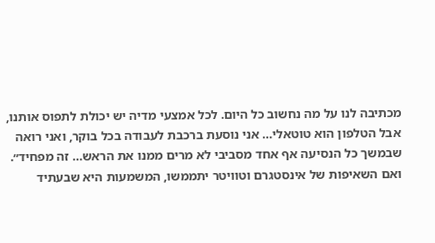מכתיבה לנו על מה נחשוב כל היום. לכל אמצעי מדיה יש יכולת לתפוס אותנו, אבל הטלפון הוא טוטאלי… אני נוסעת ברכבת לעבודה בכל בוקר, ואני רואה שבמשך כל הנסיעה אף אחד מסביבי לא מרים ממנו את הראש… זה מפחיד״.
ואם השאיפות של אינסטגרם וטוויטר יתממשו, המשמעות היא שבעתיד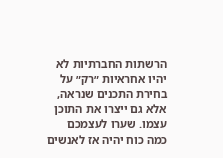הרשתות החברתיות לא יהיו אחראיות ״רק״ על בחירת התכנים שנראה, אלא גם ייצרו את התוכן עצמו. שערו לעצמכם כמה כוח יהיה אז לאנשים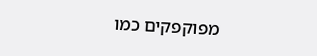מפוקפקים כמו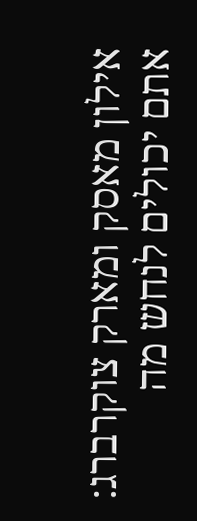אילון מאסק ומארק צוקרברג: אתם יכולים לנחש מה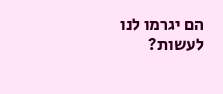הם יגרמו לנו לעשות?